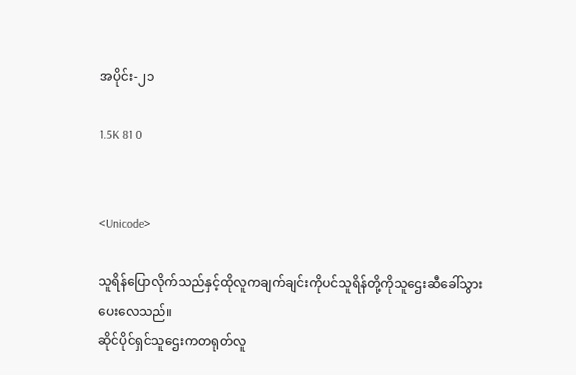အပိုင်း-၂၁

1.5K 81 0


<Unicode>

သူရိန်ပြောလိုက်သည်နှင့်ထိုလူကချက်ချင်းကိုပင်သူရိန်တို့ကိုသူဌေးဆီခေါ်သွားပေးလေသည်။
ဆိုင်ပိုင်ရှင်သူဌေးကတရုတ်လူ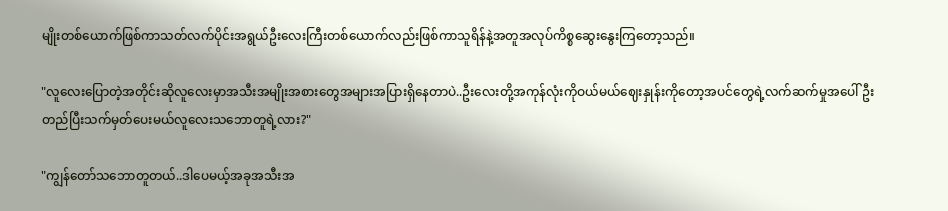မျိုးတစ်ယောက်ဖြစ်ကာသတ်လက်ပိုင်းအရွယ်ဦးလေးကြီးတစ်ယောက်လည်းဖြစ်ကာသူရိန်နဲ့အတူအလုပ်ကိစ္စဆွေးနွေးကြတော့သည်။

"လူလေးပြောတဲ့အတိုင်းဆိုလူလေးမှာအသီးအမျိုးအစားတွေအများအပြားရှိနေတာပဲ..ဦးလေးတို့အကုန်လုံးကိုဝယ်မယ်ဈေးနှုန်းကိုတော့အပင်တွေရဲ့လက်ဆက်မှုအပေါ်ဦးတည်ပြီးသက်မှတ်ပေးမယ်လူလေးသဘောတူရဲ့လား?"

"ကျွန်တော်သဘောတူတယ်..ဒါပေမယ့်အခုအသီးအ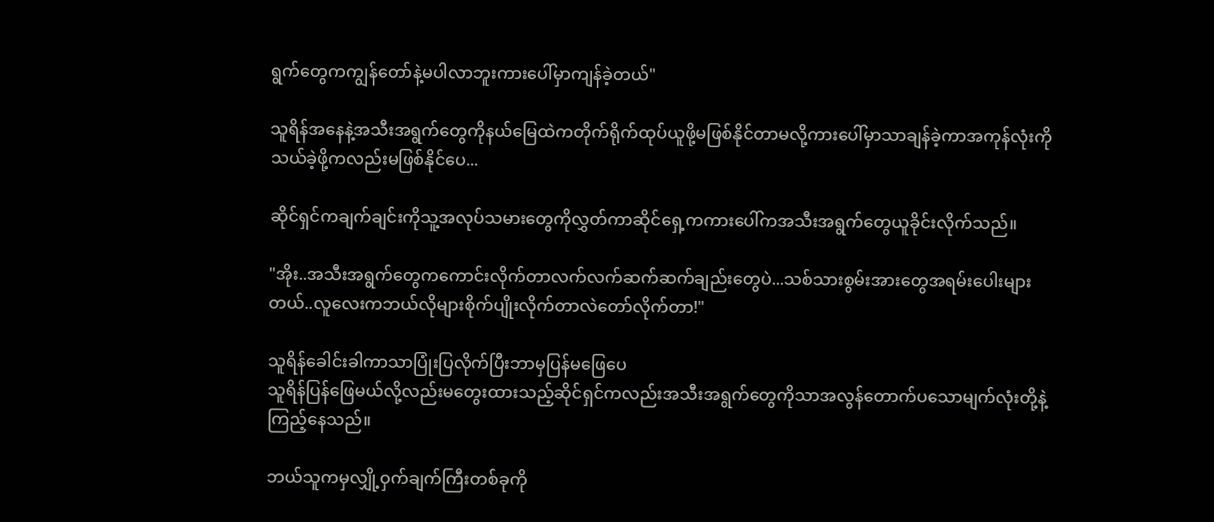ရွက်တွေကကျွန်တော်နဲ့မပါလာဘူးကားပေါ်မှာကျန်ခဲ့တယ်"

သူရိန်အနေနဲ့အသီးအရွက်တွေကိုနယ်မြေထဲကတိုက်ရိုက်ထုပ်ယူဖို့မဖြစ်နိုင်တာမလို့ကားပေါ်မှာသာချန်ခဲ့ကာအကုန်လုံးကိုသယ်ခဲ့ဖို့ကလည်းမဖြစ်နိုင်ပေ...

ဆိုင်ရှင်ကချက်ချင်းကိုသူ့အလုပ်သမားတွေကိုလွှတ်ကာဆိုင်ရှေ့ကကားပေါ်ကအသီးအရွက်တွေယူခိုင်းလိုက်သည်။

"အိုး..အသီးအရွက်တွေကကောင်းလိုက်တာလက်လက်ဆက်ဆက်ချည်းတွေပဲ...သစ်သားစွမ်းအားတွေအရမ်းပေါးများတယ်..လူလေးကဘယ်လိုများစိုက်ပျိုးလိုက်တာလဲတော်လိုက်တာ!"

သူရိန်ခေါင်းခါကာသာပြုံးပြလိုက်ပြီးဘာမှပြန်မဖြေပေ
သူရိန်ပြန်ဖြေမယ်လို့လည်းမတွေးထားသည့်ဆိုင်ရှင်ကလည်းအသီးအရွက်တွေကိုသာအလွန်တောက်ပသောမျက်လုံးတို့နဲ့ကြည့်နေသည်။

ဘယ်သူကမှလျှို့ဝှက်ချက်ကြီးတစ်ခုကို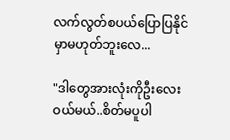လက်လွတ်စပယ်ပြောပြနိုင်မှာမဟုတ်ဘူးလေ...

"ဒါတွေအားလုံးကိုဦးလေးဝယ်မယ်..စိတ်မပူပါ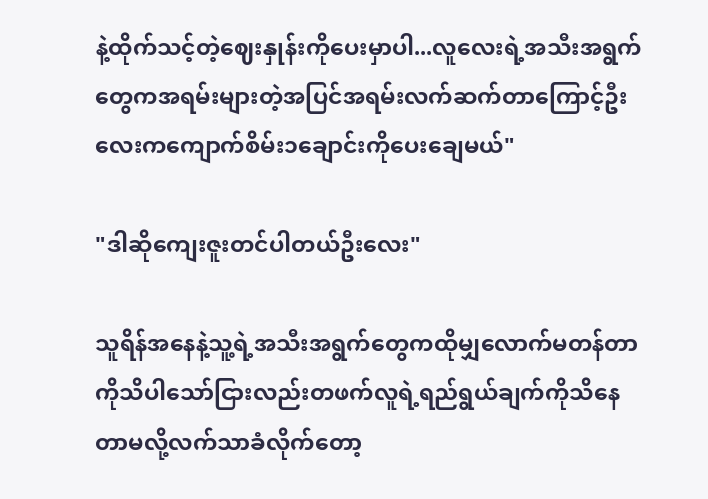နဲ့ထိုက်သင့်တဲ့ဈေးနှုန်းကိုပေးမှာပါ...လူလေးရဲ့အသီးအရွက်တွေကအရမ်းများတဲ့အပြင်အရမ်းလက်ဆက်တာကြောင့်ဦးလေးကကျောက်စိမ်း၁ချောင်းကိုပေးချေမယ်"

"ဒါဆိုကျေးဇူးတင်ပါတယ်ဦးလေး"

သူရိန်အနေနဲ့သူ့ရဲ့အသီးအရွက်တွေကထိုမျှလောက်မတန်တာကိုသိပါသော်ငြားလည်းတဖက်လူရဲ့ရည်ရွယ်ချက်ကိုသိနေတာမလို့လက်သာခံလိုက်တော့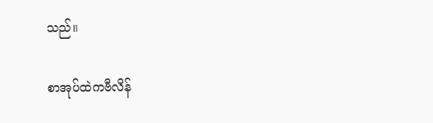သည်။

စာအုပ်ထဲကဗီလိန်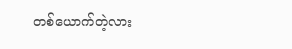တစ်ယောက်တဲ့လား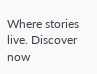Where stories live. Discover now